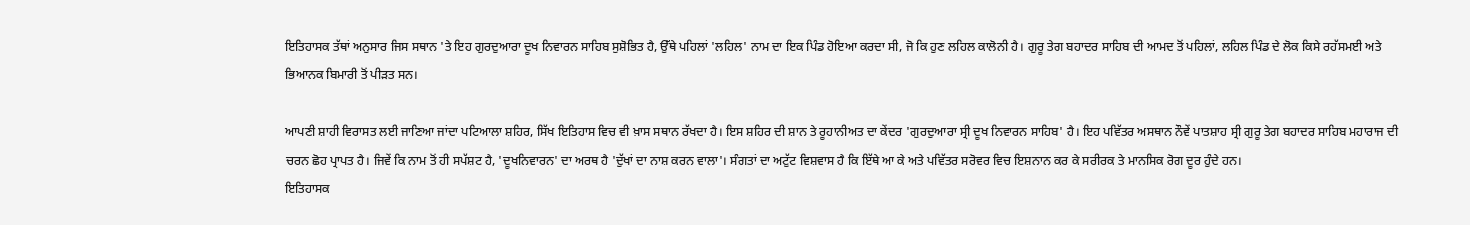ਇਤਿਹਾਸਕ ਤੱਥਾਂ ਅਨੁਸਾਰ ਜਿਸ ਸਥਾਨ 'ਤੇ ਇਹ ਗੁਰਦੁਆਰਾ ਦੂਖ ਨਿਵਾਰਨ ਸਾਹਿਬ ਸੁਸ਼ੋਭਿਤ ਹੈ, ਉੱਥੇ ਪਹਿਲਾਂ 'ਲਹਿਲ' ਨਾਮ ਦਾ ਇਕ ਪਿੰਡ ਹੋਇਆ ਕਰਦਾ ਸੀ, ਜੋ ਕਿ ਹੁਣ ਲਹਿਲ ਕਾਲੋਨੀ ਹੈ। ਗੁਰੂ ਤੇਗ ਬਹਾਦਰ ਸਾਹਿਬ ਦੀ ਆਮਦ ਤੋਂ ਪਹਿਲਾਂ, ਲਹਿਲ ਪਿੰਡ ਦੇ ਲੋਕ ਕਿਸੇ ਰਹੱਸਮਈ ਅਤੇ ਭਿਆਨਕ ਬਿਮਾਰੀ ਤੋਂ ਪੀੜਤ ਸਨ।

ਆਪਣੀ ਸ਼ਾਹੀ ਵਿਰਾਸਤ ਲਈ ਜਾਣਿਆ ਜਾਂਦਾ ਪਟਿਆਲਾ ਸ਼ਹਿਰ, ਸਿੱਖ ਇਤਿਹਾਸ ਵਿਚ ਵੀ ਖ਼ਾਸ ਸਥਾਨ ਰੱਖਦਾ ਹੈ। ਇਸ ਸ਼ਹਿਰ ਦੀ ਸ਼ਾਨ ਤੇ ਰੂਹਾਨੀਅਤ ਦਾ ਕੇਂਦਰ 'ਗੁਰਦੁਆਰਾ ਸ੍ਰੀ ਦੂਖ ਨਿਵਾਰਨ ਸਾਹਿਬ' ਹੈ। ਇਹ ਪਵਿੱਤਰ ਅਸਥਾਨ ਨੌਵੇਂ ਪਾਤਸ਼ਾਹ ਸ੍ਰੀ ਗੁਰੂ ਤੇਗ ਬਹਾਦਰ ਸਾਹਿਬ ਮਹਾਰਾਜ ਦੀ ਚਰਨ ਛੋਹ ਪ੍ਰਾਪਤ ਹੈ। ਜਿਵੇਂ ਕਿ ਨਾਮ ਤੋਂ ਹੀ ਸਪੱਸ਼ਟ ਹੈ, 'ਦੂਖਨਿਵਾਰਨ' ਦਾ ਅਰਥ ਹੈ 'ਦੁੱਖਾਂ ਦਾ ਨਾਸ਼ ਕਰਨ ਵਾਲਾ'। ਸੰਗਤਾਂ ਦਾ ਅਟੁੱਟ ਵਿਸ਼ਵਾਸ ਹੈ ਕਿ ਇੱਥੇ ਆ ਕੇ ਅਤੇ ਪਵਿੱਤਰ ਸਰੋਵਰ ਵਿਚ ਇਸ਼ਨਾਨ ਕਰ ਕੇ ਸਰੀਰਕ ਤੇ ਮਾਨਸਿਕ ਰੋਗ ਦੂਰ ਹੁੰਦੇ ਹਨ।
ਇਤਿਹਾਸਕ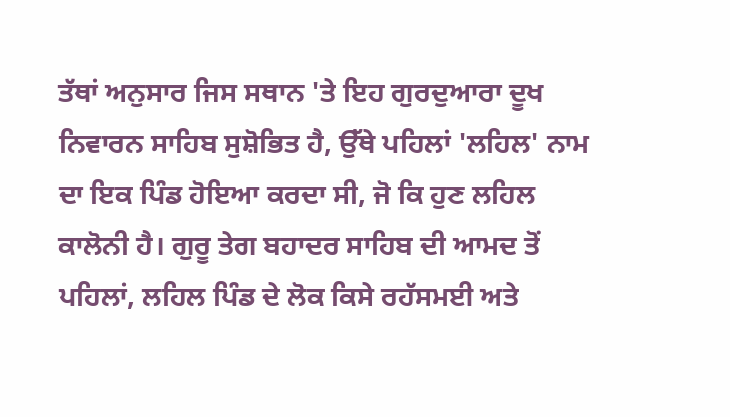ਤੱਥਾਂ ਅਨੁਸਾਰ ਜਿਸ ਸਥਾਨ 'ਤੇ ਇਹ ਗੁਰਦੁਆਰਾ ਦੂਖ ਨਿਵਾਰਨ ਸਾਹਿਬ ਸੁਸ਼ੋਭਿਤ ਹੈ, ਉੱਥੇ ਪਹਿਲਾਂ 'ਲਹਿਲ' ਨਾਮ ਦਾ ਇਕ ਪਿੰਡ ਹੋਇਆ ਕਰਦਾ ਸੀ, ਜੋ ਕਿ ਹੁਣ ਲਹਿਲ ਕਾਲੋਨੀ ਹੈ। ਗੁਰੂ ਤੇਗ ਬਹਾਦਰ ਸਾਹਿਬ ਦੀ ਆਮਦ ਤੋਂ ਪਹਿਲਾਂ, ਲਹਿਲ ਪਿੰਡ ਦੇ ਲੋਕ ਕਿਸੇ ਰਹੱਸਮਈ ਅਤੇ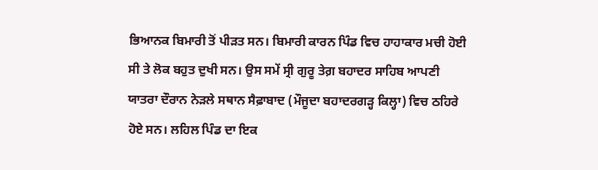ਭਿਆਨਕ ਬਿਮਾਰੀ ਤੋਂ ਪੀੜਤ ਸਨ। ਬਿਮਾਰੀ ਕਾਰਨ ਪਿੰਡ ਵਿਚ ਹਾਹਾਕਾਰ ਮਚੀ ਹੋਈ ਸੀ ਤੇ ਲੋਕ ਬਹੁਤ ਦੁਖੀ ਸਨ। ਉਸ ਸਮੇਂ ਸ੍ਰੀ ਗੁਰੂ ਤੇਗ਼ ਬਹਾਦਰ ਸਾਹਿਬ ਆਪਣੀ ਯਾਤਰਾ ਦੌਰਾਨ ਨੇੜਲੇ ਸਥਾਨ ਸੈਫ਼ਾਬਾਦ (ਮੌਜੂਦਾ ਬਹਾਦਰਗੜ੍ਹ ਕਿਲ੍ਹਾ) ਵਿਚ ਠਹਿਰੇ ਹੋਏ ਸਨ। ਲਹਿਲ ਪਿੰਡ ਦਾ ਇਕ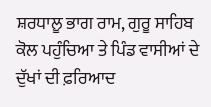ਸ਼ਰਧਾਲੂ ਭਾਗ ਰਾਮ, ਗੁਰੂ ਸਾਹਿਬ ਕੋਲ ਪਹੁੰਚਿਆ ਤੇ ਪਿੰਡ ਵਾਸੀਆਂ ਦੇ ਦੁੱਖਾਂ ਦੀ ਫ਼ਰਿਆਦ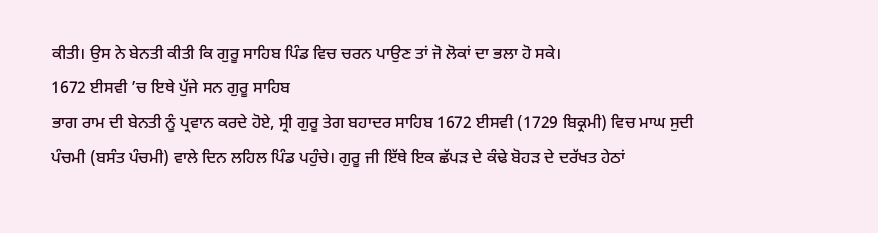ਕੀਤੀ। ਉਸ ਨੇ ਬੇਨਤੀ ਕੀਤੀ ਕਿ ਗੁਰੂ ਸਾਹਿਬ ਪਿੰਡ ਵਿਚ ਚਰਨ ਪਾਉਣ ਤਾਂ ਜੋ ਲੋਕਾਂ ਦਾ ਭਲਾ ਹੋ ਸਕੇ।
1672 ਈਸਵੀ ’ਚ ਇਥੇ ਪੁੱਜੇ ਸਨ ਗੁਰੂ ਸਾਹਿਬ
ਭਾਗ ਰਾਮ ਦੀ ਬੇਨਤੀ ਨੂੰ ਪ੍ਰਵਾਨ ਕਰਦੇ ਹੋਏ, ਸ੍ਰੀ ਗੁਰੂ ਤੇਗ ਬਹਾਦਰ ਸਾਹਿਬ 1672 ਈਸਵੀ (1729 ਬਿਕ੍ਰਮੀ) ਵਿਚ ਮਾਘ ਸੁਦੀ ਪੰਚਮੀ (ਬਸੰਤ ਪੰਚਮੀ) ਵਾਲੇ ਦਿਨ ਲਹਿਲ ਪਿੰਡ ਪਹੁੰਚੇ। ਗੁਰੂ ਜੀ ਇੱਥੇ ਇਕ ਛੱਪੜ ਦੇ ਕੰਢੇ ਬੋਹੜ ਦੇ ਦਰੱਖਤ ਹੇਠਾਂ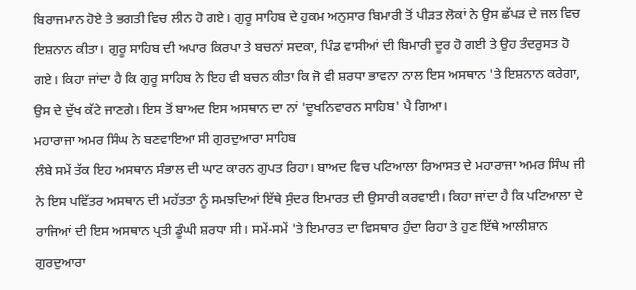ਬਿਰਾਜਮਾਨ ਹੋਏ ਤੇ ਭਗਤੀ ਵਿਚ ਲੀਨ ਹੋ ਗਏ। ਗੁਰੂ ਸਾਹਿਬ ਦੇ ਹੁਕਮ ਅਨੁਸਾਰ ਬਿਮਾਰੀ ਤੋਂ ਪੀੜਤ ਲੋਕਾਂ ਨੇ ਉਸ ਛੱਪੜ ਦੇ ਜਲ ਵਿਚ ਇਸ਼ਨਾਨ ਕੀਤਾ। ਗੁਰੂ ਸਾਹਿਬ ਦੀ ਅਪਾਰ ਕਿਰਪਾ ਤੇ ਬਚਨਾਂ ਸਦਕਾ, ਪਿੰਡ ਵਾਸੀਆਂ ਦੀ ਬਿਮਾਰੀ ਦੂਰ ਹੋ ਗਈ ਤੇ ਉਹ ਤੰਦਰੁਸਤ ਹੋ ਗਏ। ਕਿਹਾ ਜਾਂਦਾ ਹੈ ਕਿ ਗੁਰੂ ਸਾਹਿਬ ਨੇ ਇਹ ਵੀ ਬਚਨ ਕੀਤਾ ਕਿ ਜੋ ਵੀ ਸ਼ਰਧਾ ਭਾਵਨਾ ਨਾਲ ਇਸ ਅਸਥਾਨ 'ਤੇ ਇਸ਼ਨਾਨ ਕਰੇਗਾ, ਉਸ ਦੇ ਦੁੱਖ ਕੱਟੇ ਜਾਣਗੇ। ਇਸ ਤੋਂ ਬਾਅਦ ਇਸ ਅਸਥਾਨ ਦਾ ਨਾਂ 'ਦੂਖਨਿਵਾਰਨ ਸਾਹਿਬ' ਪੈ ਗਿਆ।
ਮਹਾਰਾਜਾ ਅਮਰ ਸਿੰਘ ਨੇ ਬਣਵਾਇਆ ਸੀ ਗੁਰਦੁਆਰਾ ਸਾਹਿਬ
ਲੰਬੇ ਸਮੇਂ ਤੱਕ ਇਹ ਅਸਥਾਨ ਸੰਭਾਲ ਦੀ ਘਾਟ ਕਾਰਨ ਗੁਪਤ ਰਿਹਾ। ਬਾਅਦ ਵਿਚ ਪਟਿਆਲਾ ਰਿਆਸਤ ਦੇ ਮਹਾਰਾਜਾ ਅਮਰ ਸਿੰਘ ਜੀ ਨੇ ਇਸ ਪਵਿੱਤਰ ਅਸਥਾਨ ਦੀ ਮਹੱਤਤਾ ਨੂੰ ਸਮਝਦਿਆਂ ਇੱਥੇ ਸੁੰਦਰ ਇਮਾਰਤ ਦੀ ਉਸਾਰੀ ਕਰਵਾਈ। ਕਿਹਾ ਜਾਂਦਾ ਹੈ ਕਿ ਪਟਿਆਲਾ ਦੇ ਰਾਜਿਆਂ ਦੀ ਇਸ ਅਸਥਾਨ ਪ੍ਰਤੀ ਡੂੰਘੀ ਸ਼ਰਧਾ ਸੀ। ਸਮੇਂ-ਸਮੇਂ 'ਤੇ ਇਮਾਰਤ ਦਾ ਵਿਸਥਾਰ ਹੁੰਦਾ ਰਿਹਾ ਤੇ ਹੁਣ ਇੱਥੇ ਆਲੀਸ਼ਾਨ ਗੁਰਦੁਆਰਾ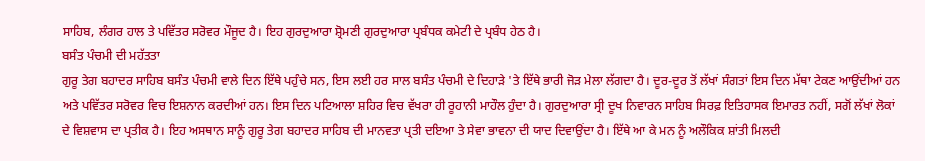ਸਾਹਿਬ, ਲੰਗਰ ਹਾਲ ਤੇ ਪਵਿੱਤਰ ਸਰੋਵਰ ਮੌਜੂਦ ਹੈ। ਇਹ ਗੁਰਦੁਆਰਾ ਸ਼੍ਰੋਮਣੀ ਗੁਰਦੁਆਰਾ ਪ੍ਰਬੰਧਕ ਕਮੇਟੀ ਦੇ ਪ੍ਰਬੰਧ ਹੇਠ ਹੈ।
ਬਸੰਤ ਪੰਚਮੀ ਦੀ ਮਹੱਤਤਾ
ਗੁਰੂ ਤੇਗ ਬਹਾਦਰ ਸਾਹਿਬ ਬਸੰਤ ਪੰਚਮੀ ਵਾਲੇ ਦਿਨ ਇੱਥੇ ਪਹੁੰਚੇ ਸਨ, ਇਸ ਲਈ ਹਰ ਸਾਲ ਬਸੰਤ ਪੰਚਮੀ ਦੇ ਦਿਹਾੜੇ 'ਤੇ ਇੱਥੇ ਭਾਰੀ ਜੋੜ ਮੇਲਾ ਲੱਗਦਾ ਹੈ। ਦੂਰ-ਦੂਰ ਤੋਂ ਲੱਖਾਂ ਸੰਗਤਾਂ ਇਸ ਦਿਨ ਮੱਥਾ ਟੇਕਣ ਆਉਂਦੀਆਂ ਹਨ ਅਤੇ ਪਵਿੱਤਰ ਸਰੋਵਰ ਵਿਚ ਇਸ਼ਨਾਨ ਕਰਦੀਆਂ ਹਨ। ਇਸ ਦਿਨ ਪਟਿਆਲਾ ਸ਼ਹਿਰ ਵਿਚ ਵੱਖਰਾ ਹੀ ਰੂਹਾਨੀ ਮਾਹੌਲ ਹੁੰਦਾ ਹੈ। ਗੁਰਦੁਆਰਾ ਸ੍ਰੀ ਦੂਖ ਨਿਵਾਰਨ ਸਾਹਿਬ ਸਿਰਫ਼ ਇਤਿਹਾਸਕ ਇਮਾਰਤ ਨਹੀਂ, ਸਗੋਂ ਲੱਖਾਂ ਲੋਕਾਂ ਦੇ ਵਿਸ਼ਵਾਸ ਦਾ ਪ੍ਰਤੀਕ ਹੈ। ਇਹ ਅਸਥਾਨ ਸਾਨੂੰ ਗੁਰੂ ਤੇਗ ਬਹਾਦਰ ਸਾਹਿਬ ਦੀ ਮਾਨਵਤਾ ਪ੍ਰਤੀ ਦਇਆ ਤੇ ਸੇਵਾ ਭਾਵਨਾ ਦੀ ਯਾਦ ਦਿਵਾਉਂਦਾ ਹੈ। ਇੱਥੇ ਆ ਕੇ ਮਨ ਨੂੰ ਅਲੌਕਿਕ ਸ਼ਾਂਤੀ ਮਿਲਦੀ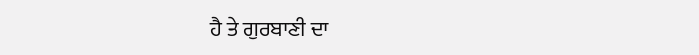ਹੈ ਤੇ ਗੁਰਬਾਣੀ ਦਾ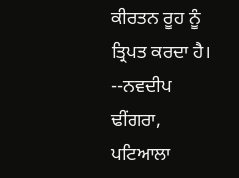ਕੀਰਤਨ ਰੂਹ ਨੂੰ ਤ੍ਰਿਪਤ ਕਰਦਾ ਹੈ।
--ਨਵਦੀਪ ਢੀਂਗਰਾ, ਪਟਿਆਲਾ